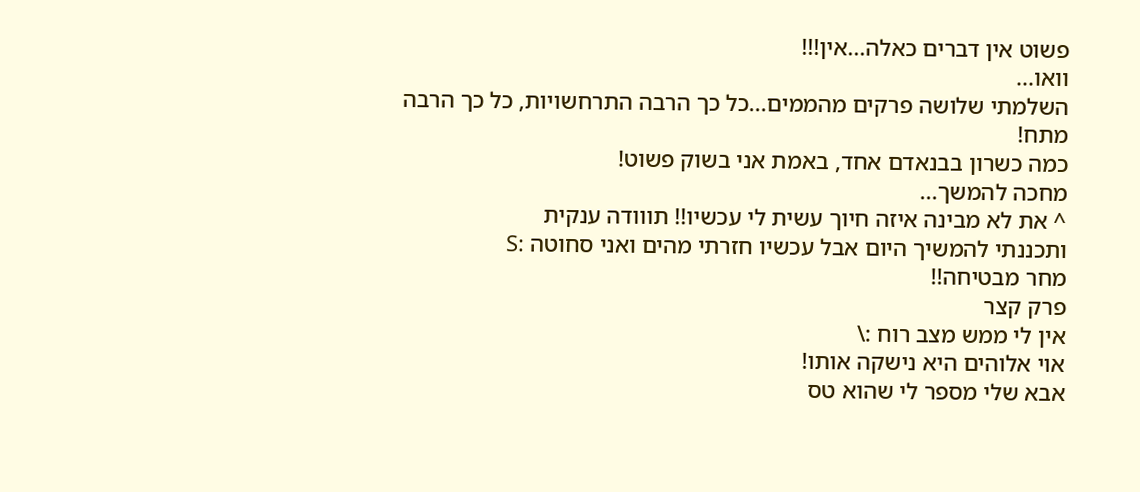פשוט אין דברים כאלה...אין!!!
וואו...
השלמתי שלושה פרקים מהממים...כל כך הרבה התרחשויות, כל כך הרבה מתח!
כמה כשרון בבנאדם אחד, באמת אני בשוק פשוט!
מחכה להמשך...
^ את לא מבינה איזה חיוך עשית לי עכשיו!! תווודה ענקית
ותכננתי להמשיך היום אבל עכשיו חזרתי מהים ואני סחוטה :S
מחר מבטיחה!!
פרק קצר
אין לי ממש מצב רוח :\
אוי אלוהים היא נישקה אותו!
אבא שלי מספר לי שהוא טס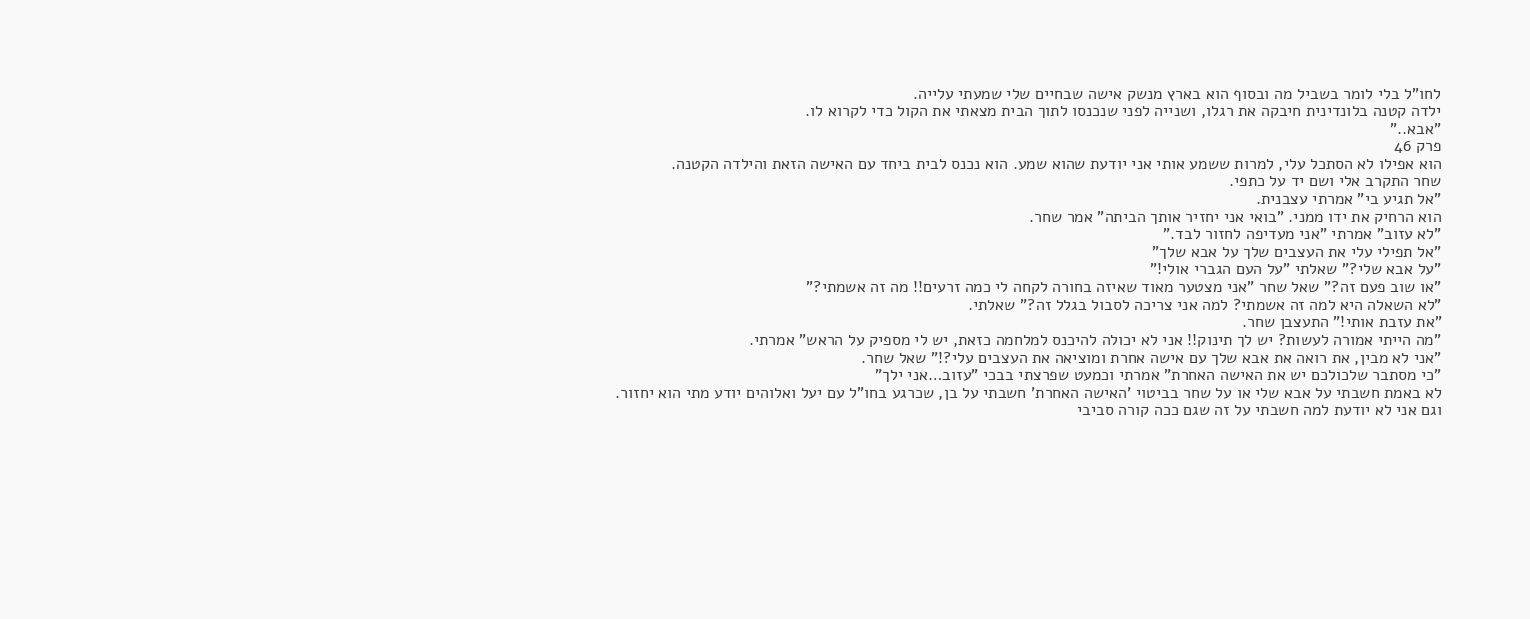לחו"ל בלי לומר בשביל מה ובסוף הוא בארץ מנשק אישה שבחיים שלי שמעתי עלייה.
ילדה קטנה בלונדינית חיבקה את רגלו, ושנייה לפני שנכנסו לתוך הבית מצאתי את הקול כדי לקרוא לו.
"אבא.."
פרק 46
הוא אפילו לא הסתכל עלי, למרות ששמע אותי אני יודעת שהוא שמע. הוא נכנס לבית ביחד עם האישה הזאת והילדה הקטנה.
שחר התקרב אלי ושם יד על כתפי.
"אל תגיע בי" אמרתי עצבנית.
הוא הרחיק את ידו ממני. "בואי אני יחזיר אותך הביתה" אמר שחר.
"לא עזוב" אמרתי "אני מעדיפה לחזור לבד."
"אל תפילי עלי את העצבים שלך על אבא שלך"
"על אבא שלי?" שאלתי "על העם הגברי אולי!"
"או שוב פעם זה?" שאל שחר "אני מצטער מאוד שאיזה בחורה לקחה לי כמה זרעים!! מה זה אשמתי?"
"לא השאלה היא למה זה אשמתי? למה אני צריכה לסבול בגלל זה?" שאלתי.
"את עזבת אותי!" התעצבן שחר.
"מה הייתי אמורה לעשות? יש לך תינוק!! אני לא יכולה להיכנס למלחמה כזאת, יש לי מספיק על הראש" אמרתי.
"אני לא מבין, את רואה את אבא שלך עם אישה אחרת ומוציאה את העצבים עלי?!" שאל שחר.
"כי מסתבר שלכולכם יש את האישה האחרת" אמרתי וכמעט שפרצתי בבכי "עזוב…אני ילך"
לא באמת חשבתי על אבא שלי או על שחר בביטוי 'האישה האחרת' חשבתי על בן, שכרגע בחו"ל עם יעל ואלוהים יודע מתי הוא יחזור.
וגם אני לא יודעת למה חשבתי על זה שגם ככה קורה סביבי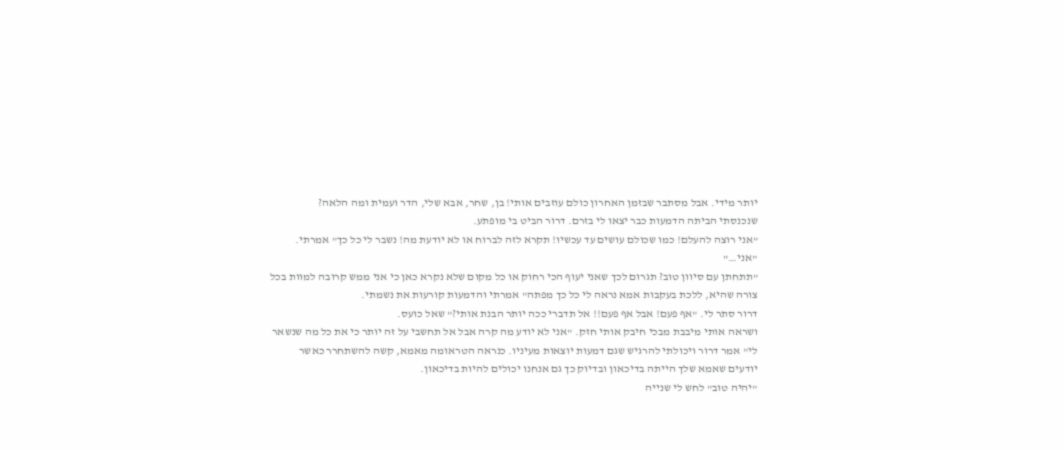יותר מידי. אבל מסתבר שבזמן האחרון כולם עוזבים אותי! בן, שחר, אבא שלי, הדר ועמית ומה הלאה?
שנכנסתי הביתה הדמעות כבר יצאו לי בזרם. דרור הביט בי מופתע.
"אני רוצה להעלם! כמו שכולם עושים עד עכשיו! תקרא לזה לברוח או לא יודעת מה! נשבר לי כל כך" אמרתי.
"אני…"
"תתחתן עם סיוון טוב? תגרום לכך שאני יעוף הכי רחוק או כל מקום שלא נקרא כאן כי אני ממש קרובה למוות בכל צורה שהיא, ללכת בעקבות אמא נראה לי כל כך מפתה" אמרתי והדמעות קורעות את נשמתי.
דרור סתר לי. "אף פעם! אבל אף פעם!! אל תדברי ככה יותר הבנת אותי?" שאל כועס.
ושראה אותי מיבבת מבכי חיבק אותי חזק. "אני לא יודע מה קרה אבל אל תחשבי על זה יותר כי את כל מה שנשאר לי" אמר דרור ויכולתי להרגיש שגם דמעות יוצאות מעיניו. כנראה הטראומה מאמא, קשה להשתחרר כאשר יודעים שאמא שלך הייתה בדיכאון ובדיוק כך גם אנחנו יכולים להיות בדיכאון.
"יהיה טוב" לחש לי שנייה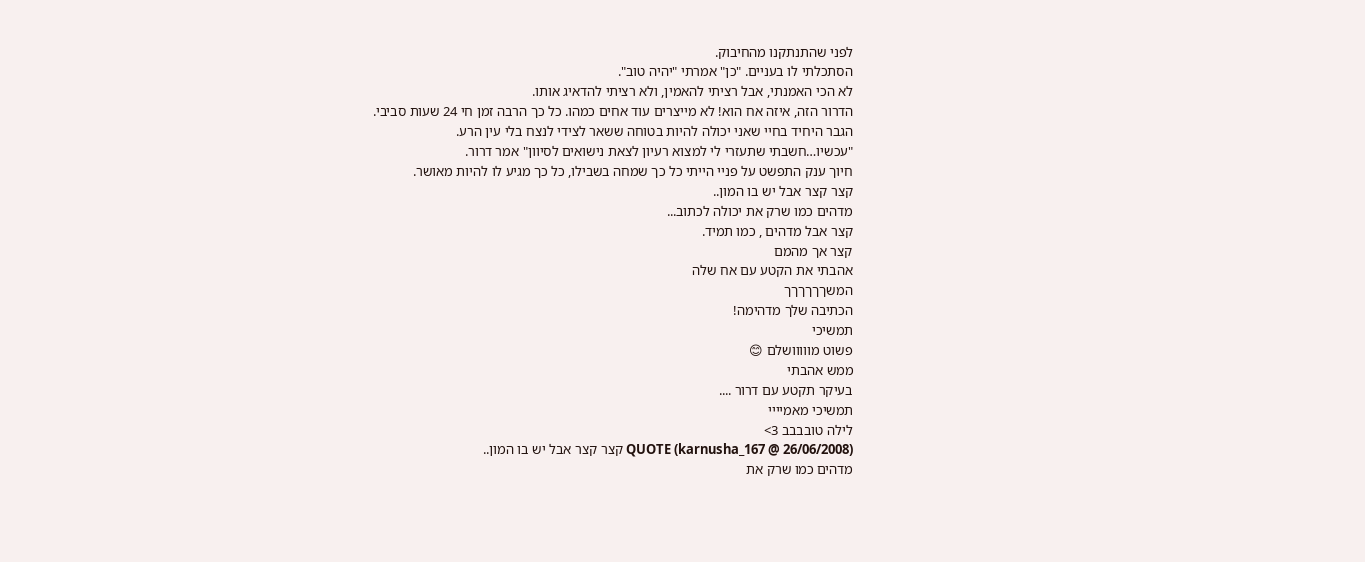לפני שהתנתקנו מהחיבוק.
הסתכלתי לו בעניים. "כן" אמרתי "יהיה טוב".
לא הכי האמנתי, אבל רציתי להאמין, ולא רציתי להדאיג אותו.
הדרור הזה, איזה אח הוא! לא מייצרים עוד אחים כמהו. כל כך הרבה זמן חי 24 שעות סביבי.
הגבר היחיד בחיי שאני יכולה להיות בטוחה ששאר לצידי לנצח בלי עין הרע.
"עכשיו…חשבתי שתעזרי לי למצוא רעיון לצאת נישואים לסיוון" אמר דרור.
חיוך ענק התפשט על פניי הייתי כל כך שמחה בשבילו, כל כך מגיע לו להיות מאושר.
קצר קצר אבל יש בו המון..
מדהים כמו שרק את יכולה לכתוב...
קצר אבל מדהים , כמו תמיד.
קצר אך מהמם
אהבתי את הקטע עם אח שלה
המשךךךךךך
הכתיבה שלך מדהימה!
תמשיכי
פשוט מווווושלם 😊
ממש אהבתי
בעיקר תקטע עם דרור ....
תמשיכי מאמיייי
לילה טובבבב 3>
QUOTE (karnusha_167 @ 26/06/2008) קצר קצר אבל יש בו המון..
מדהים כמו שרק את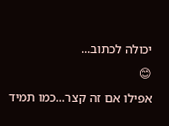יכולה לכתוב...
😊
אפילו אם זה קצר...כמו תמיד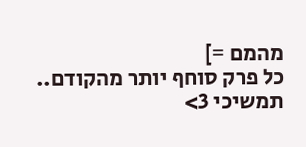מהמם =]
כל פרק סוחף יותר מהקודם..
תמשיכי 3>